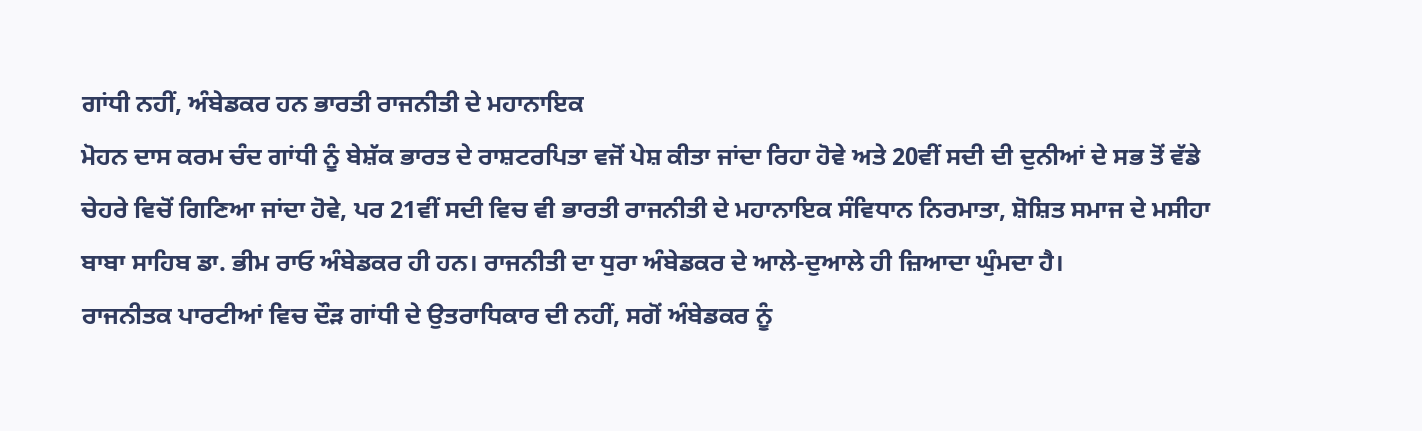ਗਾਂਧੀ ਨਹੀਂ, ਅੰਬੇਡਕਰ ਹਨ ਭਾਰਤੀ ਰਾਜਨੀਤੀ ਦੇ ਮਹਾਨਾਇਕ
ਮੋਹਨ ਦਾਸ ਕਰਮ ਚੰਦ ਗਾਂਧੀ ਨੂੰ ਬੇਸ਼ੱਕ ਭਾਰਤ ਦੇ ਰਾਸ਼ਟਰਪਿਤਾ ਵਜੋਂ ਪੇਸ਼ ਕੀਤਾ ਜਾਂਦਾ ਰਿਹਾ ਹੋਵੇ ਅਤੇ 20ਵੀਂ ਸਦੀ ਦੀ ਦੁਨੀਆਂ ਦੇ ਸਭ ਤੋਂ ਵੱਡੇ ਚੇਹਰੇ ਵਿਚੋਂ ਗਿਣਿਆ ਜਾਂਦਾ ਹੋਵੇ, ਪਰ 21ਵੀਂ ਸਦੀ ਵਿਚ ਵੀ ਭਾਰਤੀ ਰਾਜਨੀਤੀ ਦੇ ਮਹਾਨਾਇਕ ਸੰਵਿਧਾਨ ਨਿਰਮਾਤਾ, ਸ਼ੋਸ਼ਿਤ ਸਮਾਜ ਦੇ ਮਸੀਹਾ ਬਾਬਾ ਸਾਹਿਬ ਡਾ. ਭੀਮ ਰਾਓ ਅੰਬੇਡਕਰ ਹੀ ਹਨ। ਰਾਜਨੀਤੀ ਦਾ ਧੁਰਾ ਅੰਬੇਡਕਰ ਦੇ ਆਲੇ-ਦੁਆਲੇ ਹੀ ਜ਼ਿਆਦਾ ਘੁੰਮਦਾ ਹੈ।
ਰਾਜਨੀਤਕ ਪਾਰਟੀਆਂ ਵਿਚ ਦੌੜ ਗਾਂਧੀ ਦੇ ਉਤਰਾਧਿਕਾਰ ਦੀ ਨਹੀਂ, ਸਗੋਂ ਅੰਬੇਡਕਰ ਨੂੰ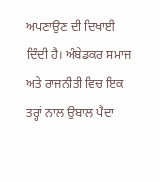ਅਪਣਾਉਣ ਦੀ ਦਿਖਾਈ ਦਿੰਦੀ ਹੈ। ਅੰਬੇਡਕਰ ਸਮਾਜ ਅਤੇ ਰਾਜਨੀਤੀ ਵਿਚ ਇਕ ਤਰ੍ਹਾਂ ਨਾਲ ਉਬਾਲ ਪੈਦਾ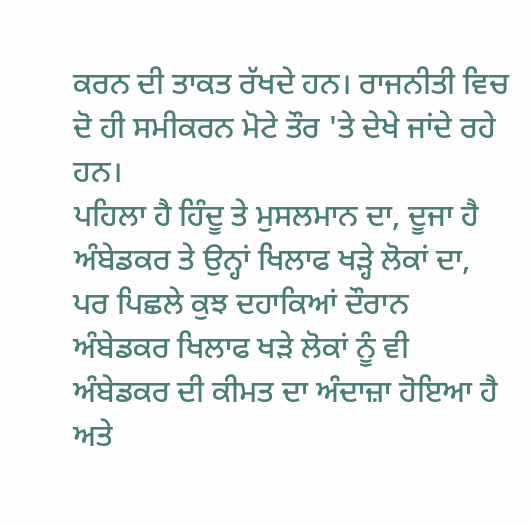ਕਰਨ ਦੀ ਤਾਕਤ ਰੱਖਦੇ ਹਨ। ਰਾਜਨੀਤੀ ਵਿਚ ਦੋ ਹੀ ਸਮੀਕਰਨ ਮੋਟੇ ਤੌਰ 'ਤੇ ਦੇਖੇ ਜਾਂਦੇ ਰਹੇ ਹਨ।
ਪਹਿਲਾ ਹੈ ਹਿੰਦੂ ਤੇ ਮੁਸਲਮਾਨ ਦਾ, ਦੂਜਾ ਹੈ ਅੰਬੇਡਕਰ ਤੇ ਉਨ੍ਹਾਂ ਖਿਲਾਫ ਖੜ੍ਹੇ ਲੋਕਾਂ ਦਾ, ਪਰ ਪਿਛਲੇ ਕੁਝ ਦਹਾਕਿਆਂ ਦੌਰਾਨ ਅੰਬੇਡਕਰ ਖਿਲਾਫ ਖੜੇ ਲੋਕਾਂ ਨੂੰ ਵੀ ਅੰਬੇਡਕਰ ਦੀ ਕੀਮਤ ਦਾ ਅੰਦਾਜ਼ਾ ਹੋਇਆ ਹੈ ਅਤੇ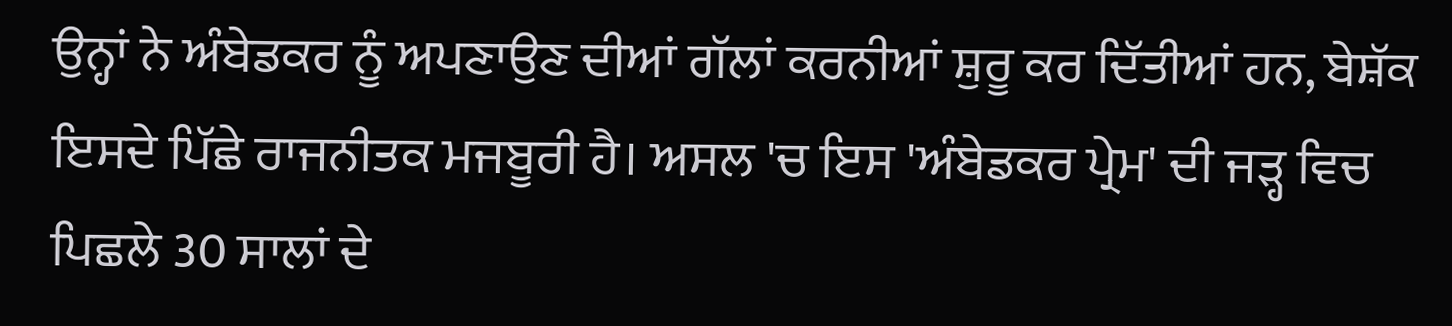ਉਨ੍ਹਾਂ ਨੇ ਅੰਬੇਡਕਰ ਨੂੰ ਅਪਣਾਉਣ ਦੀਆਂ ਗੱਲਾਂ ਕਰਨੀਆਂ ਸ਼ੁਰੂ ਕਰ ਦਿੱਤੀਆਂ ਹਨ, ਬੇਸ਼ੱਕ ਇਸਦੇ ਪਿੱਛੇ ਰਾਜਨੀਤਕ ਮਜਬੂਰੀ ਹੈ। ਅਸਲ 'ਚ ਇਸ 'ਅੰਬੇਡਕਰ ਪ੍ਰੇਮ' ਦੀ ਜੜ੍ਹ ਵਿਚ ਪਿਛਲੇ 30 ਸਾਲਾਂ ਦੇ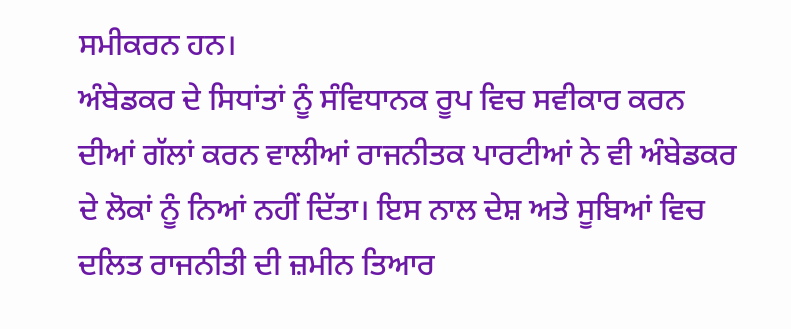ਸਮੀਕਰਨ ਹਨ।
ਅੰਬੇਡਕਰ ਦੇ ਸਿਧਾਂਤਾਂ ਨੂੰ ਸੰਵਿਧਾਨਕ ਰੂਪ ਵਿਚ ਸਵੀਕਾਰ ਕਰਨ ਦੀਆਂ ਗੱਲਾਂ ਕਰਨ ਵਾਲੀਆਂ ਰਾਜਨੀਤਕ ਪਾਰਟੀਆਂ ਨੇ ਵੀ ਅੰਬੇਡਕਰ ਦੇ ਲੋਕਾਂ ਨੂੰ ਨਿਆਂ ਨਹੀਂ ਦਿੱਤਾ। ਇਸ ਨਾਲ ਦੇਸ਼ ਅਤੇ ਸੂਬਿਆਂ ਵਿਚ ਦਲਿਤ ਰਾਜਨੀਤੀ ਦੀ ਜ਼ਮੀਨ ਤਿਆਰ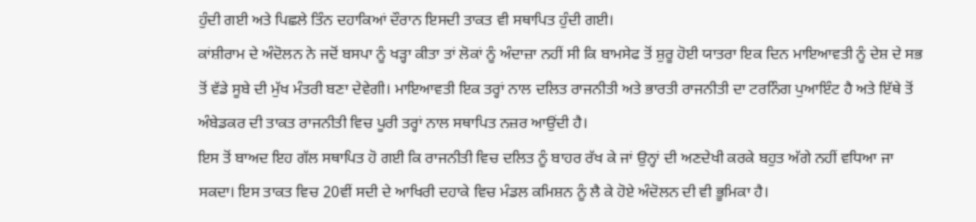ਹੁੰਦੀ ਗਈ ਅਤੇ ਪਿਛਲੇ ਤਿੰਨ ਦਹਾਕਿਆਂ ਦੌਰਾਨ ਇਸਦੀ ਤਾਕਤ ਵੀ ਸਥਾਪਿਤ ਹੁੰਦੀ ਗਈ।
ਕਾਂਸ਼ੀਰਾਮ ਦੇ ਅੰਦੋਲਨ ਨੇ ਜਦੋਂ ਬਸਪਾ ਨੂੰ ਖੜ੍ਹਾ ਕੀਤਾ ਤਾਂ ਲੋਕਾਂ ਨੂੰ ਅੰਦਾਜ਼ਾ ਨਹੀਂ ਸੀ ਕਿ ਬਾਮਸੇਫ ਤੋਂ ਸ਼ੁਰੂ ਹੋਈ ਯਾਤਰਾ ਇਕ ਦਿਨ ਮਾਇਆਵਤੀ ਨੂੰ ਦੇਸ਼ ਦੇ ਸਭ ਤੋਂ ਵੱਡੇ ਸੂਬੇ ਦੀ ਮੁੱਖ ਮੰਤਰੀ ਬਣਾ ਦੇਵੇਗੀ। ਮਾਇਆਵਤੀ ਇਕ ਤਰ੍ਹਾਂ ਨਾਲ ਦਲਿਤ ਰਾਜਨੀਤੀ ਅਤੇ ਭਾਰਤੀ ਰਾਜਨੀਤੀ ਦਾ ਟਰਨਿੰਗ ਪੁਆਇੰਟ ਹੈ ਅਤੇ ਇੱਥੇ ਤੋਂ ਅੰਬੇਡਕਰ ਦੀ ਤਾਕਤ ਰਾਜਨੀਤੀ ਵਿਚ ਪੂਰੀ ਤਰ੍ਹਾਂ ਨਾਲ ਸਥਾਪਿਤ ਨਜ਼ਰ ਆਉਂਦੀ ਹੈ।
ਇਸ ਤੋਂ ਬਾਅਦ ਇਹ ਗੱਲ ਸਥਾਪਿਤ ਹੋ ਗਈ ਕਿ ਰਾਜਨੀਤੀ ਵਿਚ ਦਲਿਤ ਨੂੰ ਬਾਹਰ ਰੱਖ ਕੇ ਜਾਂ ਉਨ੍ਹਾਂ ਦੀ ਅਣਦੇਖੀ ਕਰਕੇ ਬਹੁਤ ਅੱਗੇ ਨਹੀਂ ਵਧਿਆ ਜਾ ਸਕਦਾ। ਇਸ ਤਾਕਤ ਵਿਚ 20ਵੀਂ ਸਦੀ ਦੇ ਆਖਿਰੀ ਦਹਾਕੇ ਵਿਚ ਮੰਡਲ ਕਮਿਸ਼ਨ ਨੂੰ ਲੈ ਕੇ ਹੋਏ ਅੰਦੋਲਨ ਦੀ ਵੀ ਭੂਮਿਕਾ ਹੈ।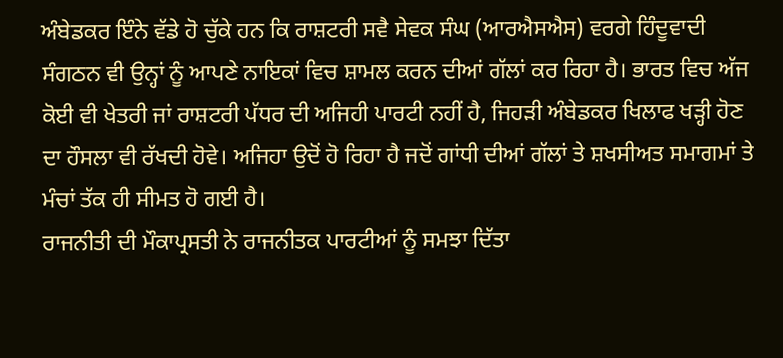ਅੰਬੇਡਕਰ ਇੰਨੇ ਵੱਡੇ ਹੋ ਚੁੱਕੇ ਹਨ ਕਿ ਰਾਸ਼ਟਰੀ ਸਵੈ ਸੇਵਕ ਸੰਘ (ਆਰਐਸਐਸ) ਵਰਗੇ ਹਿੰਦੂਵਾਦੀ ਸੰਗਠਨ ਵੀ ਉਨ੍ਹਾਂ ਨੂੰ ਆਪਣੇ ਨਾਇਕਾਂ ਵਿਚ ਸ਼ਾਮਲ ਕਰਨ ਦੀਆਂ ਗੱਲਾਂ ਕਰ ਰਿਹਾ ਹੈ। ਭਾਰਤ ਵਿਚ ਅੱਜ ਕੋਈ ਵੀ ਖੇਤਰੀ ਜਾਂ ਰਾਸ਼ਟਰੀ ਪੱਧਰ ਦੀ ਅਜਿਹੀ ਪਾਰਟੀ ਨਹੀਂ ਹੈ, ਜਿਹੜੀ ਅੰਬੇਡਕਰ ਖਿਲਾਫ ਖੜ੍ਹੀ ਹੋਣ ਦਾ ਹੌਸਲਾ ਵੀ ਰੱਖਦੀ ਹੋਵੇ। ਅਜਿਹਾ ਉਦੋਂ ਹੋ ਰਿਹਾ ਹੈ ਜਦੋਂ ਗਾਂਧੀ ਦੀਆਂ ਗੱਲਾਂ ਤੇ ਸ਼ਖਸੀਅਤ ਸਮਾਗਮਾਂ ਤੇ ਮੰਚਾਂ ਤੱਕ ਹੀ ਸੀਮਤ ਹੋ ਗਈ ਹੈ।
ਰਾਜਨੀਤੀ ਦੀ ਮੌਕਾਪ੍ਰਸਤੀ ਨੇ ਰਾਜਨੀਤਕ ਪਾਰਟੀਆਂ ਨੂੰ ਸਮਝਾ ਦਿੱਤਾ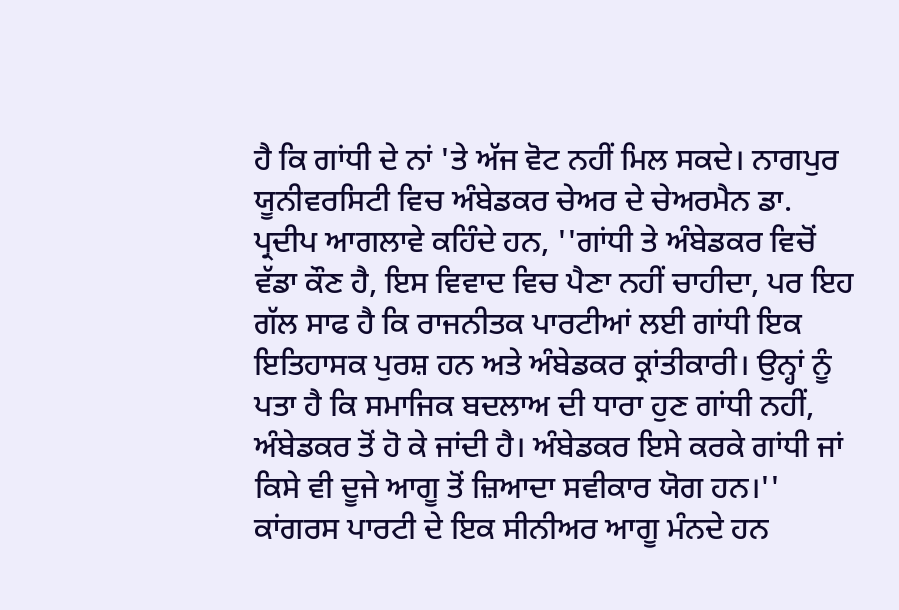ਹੈ ਕਿ ਗਾਂਧੀ ਦੇ ਨਾਂ 'ਤੇ ਅੱਜ ਵੋਟ ਨਹੀਂ ਮਿਲ ਸਕਦੇ। ਨਾਗਪੁਰ ਯੂਨੀਵਰਸਿਟੀ ਵਿਚ ਅੰਬੇਡਕਰ ਚੇਅਰ ਦੇ ਚੇਅਰਮੈਨ ਡਾ. ਪ੍ਰਦੀਪ ਆਗਲਾਵੇ ਕਹਿੰਦੇ ਹਨ, ''ਗਾਂਧੀ ਤੇ ਅੰਬੇਡਕਰ ਵਿਚੋਂ ਵੱਡਾ ਕੌਣ ਹੈ, ਇਸ ਵਿਵਾਦ ਵਿਚ ਪੈਣਾ ਨਹੀਂ ਚਾਹੀਦਾ, ਪਰ ਇਹ ਗੱਲ ਸਾਫ ਹੈ ਕਿ ਰਾਜਨੀਤਕ ਪਾਰਟੀਆਂ ਲਈ ਗਾਂਧੀ ਇਕ ਇਤਿਹਾਸਕ ਪੁਰਸ਼ ਹਨ ਅਤੇ ਅੰਬੇਡਕਰ ਕ੍ਰਾਂਤੀਕਾਰੀ। ਉਨ੍ਹਾਂ ਨੂੰ ਪਤਾ ਹੈ ਕਿ ਸਮਾਜਿਕ ਬਦਲਾਅ ਦੀ ਧਾਰਾ ਹੁਣ ਗਾਂਧੀ ਨਹੀਂ, ਅੰਬੇਡਕਰ ਤੋਂ ਹੋ ਕੇ ਜਾਂਦੀ ਹੈ। ਅੰਬੇਡਕਰ ਇਸੇ ਕਰਕੇ ਗਾਂਧੀ ਜਾਂ ਕਿਸੇ ਵੀ ਦੂਜੇ ਆਗੂ ਤੋਂ ਜ਼ਿਆਦਾ ਸਵੀਕਾਰ ਯੋਗ ਹਨ।''
ਕਾਂਗਰਸ ਪਾਰਟੀ ਦੇ ਇਕ ਸੀਨੀਅਰ ਆਗੂ ਮੰਨਦੇ ਹਨ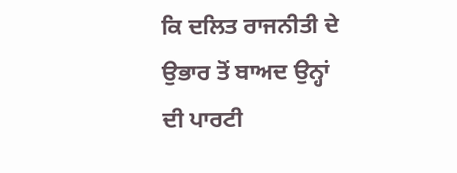ਕਿ ਦਲਿਤ ਰਾਜਨੀਤੀ ਦੇ ਉਭਾਰ ਤੋਂ ਬਾਅਦ ਉਨ੍ਹਾਂ ਦੀ ਪਾਰਟੀ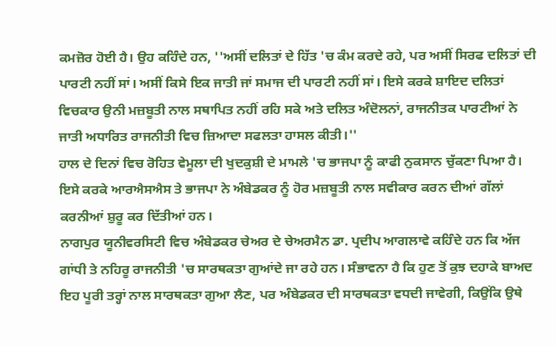ਕਮਜ਼ੋਰ ਹੋਈ ਹੈ। ਉਹ ਕਹਿੰਦੇ ਹਨ, ''ਅਸੀਂ ਦਲਿਤਾਂ ਦੇ ਹਿੱਤ 'ਚ ਕੰਮ ਕਰਦੇ ਰਹੇ, ਪਰ ਅਸੀਂ ਸਿਰਫ ਦਲਿਤਾਂ ਦੀ ਪਾਰਟੀ ਨਹੀਂ ਸਾਂ। ਅਸੀਂ ਕਿਸੇ ਇਕ ਜਾਤੀ ਜਾਂ ਸਮਾਜ ਦੀ ਪਾਰਟੀ ਨਹੀਂ ਸਾਂ। ਇਸੇ ਕਰਕੇ ਸ਼ਾਇਦ ਦਲਿਤਾਂ ਵਿਚਕਾਰ ਉਨੀ ਮਜ਼ਬੂਤੀ ਨਾਲ ਸਥਾਪਿਤ ਨਹੀਂ ਰਹਿ ਸਕੇ ਅਤੇ ਦਲਿਤ ਅੰਦੋਲਨਾਂ, ਰਾਜਨੀਤਕ ਪਾਰਟੀਆਂ ਨੇ ਜਾਤੀ ਅਧਾਰਿਤ ਰਾਜਨੀਤੀ ਵਿਚ ਜ਼ਿਆਦਾ ਸਫਲਤਾ ਹਾਸਲ ਕੀਤੀ।''
ਹਾਲ ਦੇ ਦਿਨਾਂ ਵਿਚ ਰੋਹਿਤ ਵੇਮੂਲਾ ਦੀ ਖੁਦਕੁਸ਼ੀ ਦੇ ਮਾਮਲੇ 'ਚ ਭਾਜਪਾ ਨੂੰ ਕਾਫੀ ਨੁਕਸਾਨ ਚੁੱਕਣਾ ਪਿਆ ਹੈ। ਇਸੇ ਕਰਕੇ ਆਰਐਸਐਸ ਤੇ ਭਾਜਪਾ ਨੇ ਅੰਬੇਡਕਰ ਨੂੰ ਹੋਰ ਮਜ਼ਬੂਤੀ ਨਾਲ ਸਵੀਕਾਰ ਕਰਨ ਦੀਆਂ ਗੱਲਾਂ ਕਰਨੀਆਂ ਸ਼ੁਰੂ ਕਰ ਦਿੱਤੀਆਂ ਹਨ।
ਨਾਗਪੁਰ ਯੂਨੀਵਰਸਿਟੀ ਵਿਚ ਅੰਬੇਡਕਰ ਚੇਅਰ ਦੇ ਚੇਅਰਮੈਨ ਡਾ. ਪ੍ਰਦੀਪ ਆਗਲਾਵੇ ਕਹਿੰਦੇ ਹਨ ਕਿ ਅੱਜ ਗਾਂਧੀ ਤੇ ਨਹਿਰੂ ਰਾਜਨੀਤੀ 'ਚ ਸਾਰਥਕਤਾ ਗੁਆਂਦੇ ਜਾ ਰਹੇ ਹਨ। ਸੰਭਾਵਨਾ ਹੈ ਕਿ ਹੁਣ ਤੋਂ ਕੁਝ ਦਹਾਕੇ ਬਾਅਦ ਇਹ ਪੂਰੀ ਤਰ੍ਹਾਂ ਨਾਲ ਸਾਰਥਕਤਾ ਗੁਆ ਲੈਣ, ਪਰ ਅੰਬੇਡਕਰ ਦੀ ਸਾਰਥਕਤਾ ਵਧਦੀ ਜਾਵੇਗੀ, ਕਿਉਂਕਿ ਉਥੇ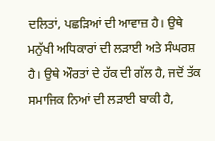ਦਲਿਤਾਂ, ਪਛੜਿਆਂ ਦੀ ਆਵਾਜ਼ ਹੈ। ਉਥੇ ਮਨੁੱਖੀ ਅਧਿਕਾਰਾਂ ਦੀ ਲੜਾਈ ਅਤੇ ਸੰਘਰਸ਼ ਹੈ। ਉਥੇ ਔਰਤਾਂ ਦੇ ਹੱਕ ਦੀ ਗੱਲ ਹੈ, ਜਦੋਂ ਤੱਕ ਸਮਾਜਿਕ ਨਿਆਂ ਦੀ ਲੜਾਈ ਬਾਕੀ ਹੈ,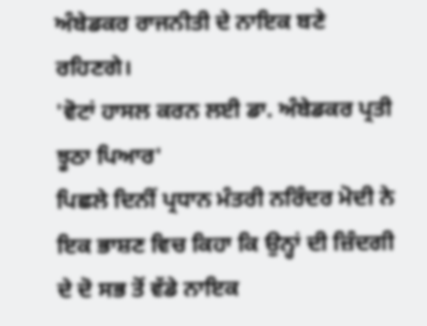ਅੰਬੇਡਕਰ ਰਾਜਨੀਤੀ ਦੇ ਨਾਇਕ ਬਣੇ ਰਹਿਣਗੇ।
'ਵੋਟਾਂ ਹਾਸਲ ਕਰਨ ਲਈ ਡਾ. ਅੰਬੇਡਕਰ ਪ੍ਰਤੀ ਝੂਠਾ ਪਿਆਰ'
ਪਿਛਲੇ ਦਿਨੀਂ ਪ੍ਰਧਾਨ ਮੰਤਰੀ ਨਰਿੰਦਰ ਮੋਦੀ ਨੇ ਇਕ ਭਾਸ਼ਣ ਵਿਚ ਕਿਹਾ ਕਿ ਉਨ੍ਹਾਂ ਦੀ ਜ਼ਿੰਦਗੀ ਦੇ ਦੋ ਸਭ ਤੋਂ ਵੱਡੇ ਨਾਇਕ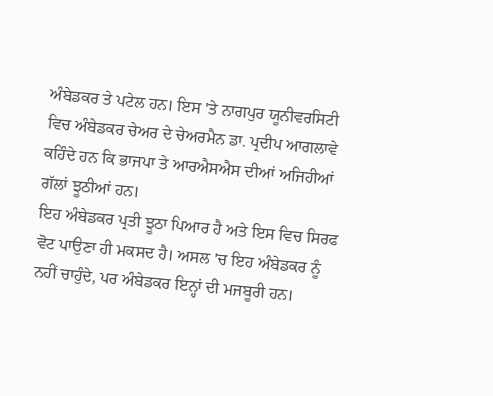ਅੰਬੇਡਕਰ ਤੇ ਪਟੇਲ ਹਨ। ਇਸ 'ਤੇ ਨਾਗਪੁਰ ਯੂਨੀਵਰਸਿਟੀ ਵਿਚ ਅੰਬੇਡਕਰ ਚੇਅਰ ਦੇ ਚੇਅਰਮੈਨ ਡਾ. ਪ੍ਰਦੀਪ ਆਗਲਾਵੇ ਕਹਿੰਦੇ ਹਨ ਕਿ ਭਾਜਪਾ ਤੇ ਆਰਐਸਐਸ ਦੀਆਂ ਅਜਿਹੀਆਂ ਗੱਲਾਂ ਝੂਠੀਆਂ ਹਨ।
ਇਹ ਅੰਬੇਡਕਰ ਪ੍ਰਤੀ ਝੂਠਾ ਪਿਆਰ ਹੈ ਅਤੇ ਇਸ ਵਿਚ ਸਿਰਫ ਵੋਟ ਪਾਉਣਾ ਹੀ ਮਕਸਦ ਹੈ। ਅਸਲ 'ਚ ਇਹ ਅੰਬੇਡਕਰ ਨੂੰ ਨਹੀਂ ਚਾਹੁੰਦੇ, ਪਰ ਅੰਬੇਡਕਰ ਇਨ੍ਹਾਂ ਦੀ ਮਜਬੂਰੀ ਹਨ।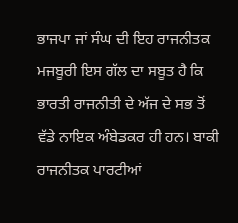ਭਾਜਪਾ ਜਾਂ ਸੰਘ ਦੀ ਇਹ ਰਾਜਨੀਤਕ ਮਜਬੂਰੀ ਇਸ ਗੱਲ ਦਾ ਸਬੂਤ ਹੈ ਕਿ ਭਾਰਤੀ ਰਾਜਨੀਤੀ ਦੇ ਅੱਜ ਦੇ ਸਭ ਤੋਂ ਵੱਡੇ ਨਾਇਕ ਅੰਬੇਡਕਰ ਹੀ ਹਨ। ਬਾਕੀ ਰਾਜਨੀਤਕ ਪਾਰਟੀਆਂ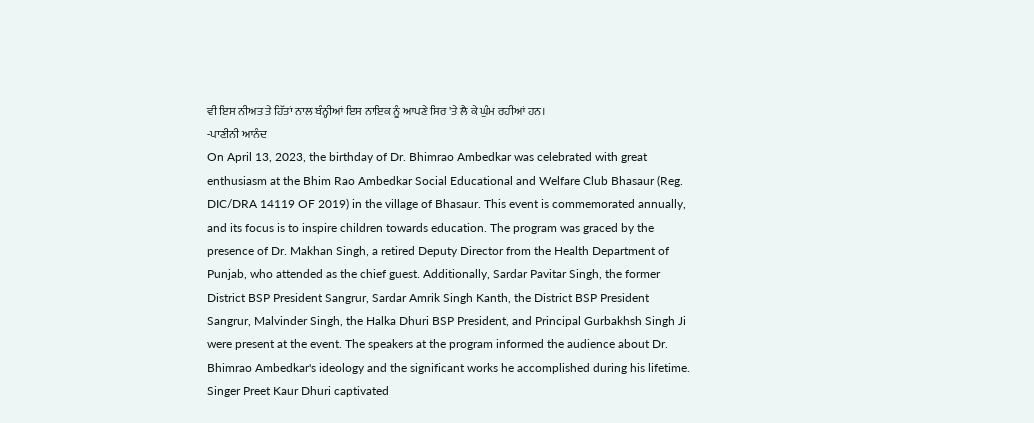ਵੀ ਇਸ ਨੀਅਤ ਤੇ ਹਿੱਤਾਂ ਨਾਲ ਬੰਨ੍ਹੀਆਂ ਇਸ ਨਾਇਕ ਨੂੰ ਆਪਣੇ ਸਿਰ 'ਤੇ ਲੈ ਕੇ ਘੁੰਮ ਰਹੀਆਂ ਹਨ।
-ਪਾਣੀਨੀ ਆਨੰਦ
On April 13, 2023, the birthday of Dr. Bhimrao Ambedkar was celebrated with great enthusiasm at the Bhim Rao Ambedkar Social Educational and Welfare Club Bhasaur (Reg. DIC/DRA 14119 OF 2019) in the village of Bhasaur. This event is commemorated annually, and its focus is to inspire children towards education. The program was graced by the presence of Dr. Makhan Singh, a retired Deputy Director from the Health Department of Punjab, who attended as the chief guest. Additionally, Sardar Pavitar Singh, the former District BSP President Sangrur, Sardar Amrik Singh Kanth, the District BSP President Sangrur, Malvinder Singh, the Halka Dhuri BSP President, and Principal Gurbakhsh Singh Ji were present at the event. The speakers at the program informed the audience about Dr. Bhimrao Ambedkar's ideology and the significant works he accomplished during his lifetime. Singer Preet Kaur Dhuri captivated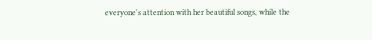everyone's attention with her beautiful songs, while the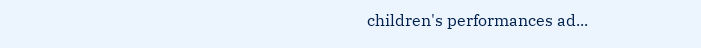children's performances ad...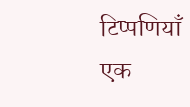टिप्पणियाँ
एक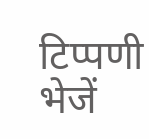टिप्पणी भेजें